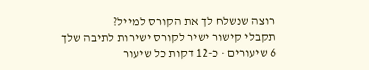רוצה שנשלח לך את הקורס למייל?
תקבלי קישור ישיר לקורס ישירות לתיבה שלך
6 שיעורים · כ-12 דקות כל שיעור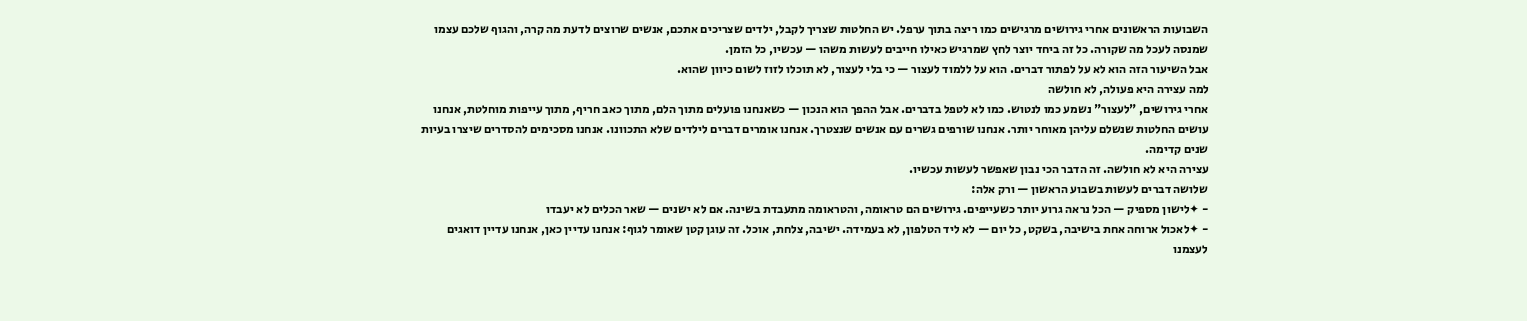השבועות הראשונים אחרי גירושים מרגישים כמו ריצה בתוך ערפל. יש החלטות שצריך לקבל, ילדים שצריכים אתכם, אנשים שרוצים לדעת מה קרה, והגוף שלכם עצמו שמנסה לעכל מה שקורה. כל זה ביחד יוצר לחץ שמרגיש כאילו חייבים לעשות משהו — עכשיו, כל הזמן.
אבל השיעור הזה הוא לא על לפתור דברים. הוא על ללמוד לעצור — כי בלי לעצור, לא תוכלו לזוז לשום כיוון שהוא.
למה עצירה היא פעולה, לא חולשה
אחרי גירושים, "לעצור" נשמע כמו לנטוש. כמו לא לטפל בדברים. אבל ההפך הוא הנכון — כשאנחנו פועלים מתוך הלם, מתוך כאב חריף, מתוך עייפות מוחלטת, אנחנו עושים החלטות שנשלם עליהן מאוחר יותר. אנחנו שורפים גשרים עם אנשים שנצטרך. אנחנו אומרים דברים לילדים שלא התכוונו. אנחנו מסכימים להסדרים שיצרו בעיות שנים קדימה.
עצירה היא לא חולשה. זה הדבר הכי נבון שאפשר לעשות עכשיו.
שלושה דברים לעשות בשבוע הראשון — ורק אלה:
- ✦לישון מספיק — הכל נראה גרוע יותר כשעייפים. גירושים הם טראומה, והטראומה מתעבדת בשינה. אם לא ישנים — שאר הכלים לא יעבדו
- ✦לאכול ארוחה אחת בישיבה, בשקט, כל יום — לא ליד הטלפון, לא בעמידה. ישיבה, צלחת, אוכל. זה עוגן קטן שאומר לגוף: אנחנו עדיין כאן, אנחנו עדיין דואגים לעצמנו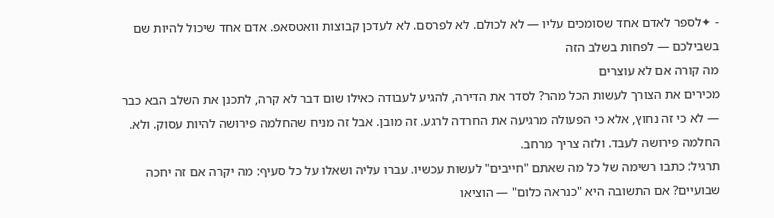- ✦לספר לאדם אחד שסומכים עליו — לא לכולם. לא לפרסם. לא לעדכן קבוצות וואטסאפ. אדם אחד שיכול להיות שם בשבילכם — לפחות בשלב הזה
מה קורה אם לא עוצרים
מכירים את הצורך לעשות הכל מהר? לסדר את הדירה, להגיע לעבודה כאילו שום דבר לא קרה, לתכנן את השלב הבא כבר — לא כי זה נחוץ, אלא כי הפעולה מרגיעה את החרדה לרגע. זה מובן. אבל זה מניח שהחלמה פירושה להיות עסוק. ולא. החלמה פירושה לעבד. ולזה צריך מרחב.
תרגיל: כתבו רשימה של כל מה שאתם "חייבים" לעשות עכשיו. עברו עליה ושאלו על כל סעיף: מה יקרה אם זה יחכה שבועיים? אם התשובה היא "כנראה כלום" — הוציאו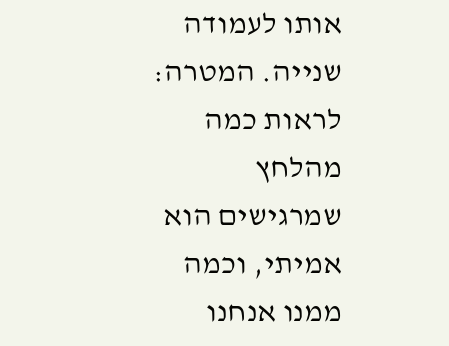אותו לעמודה שנייה. המטרה: לראות כמה מהלחץ שמרגישים הוא אמיתי, וכמה ממנו אנחנו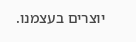יוצרים בעצמנו.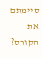סיימתם את הקורס?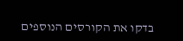בדקו את הקורסים הנוספים